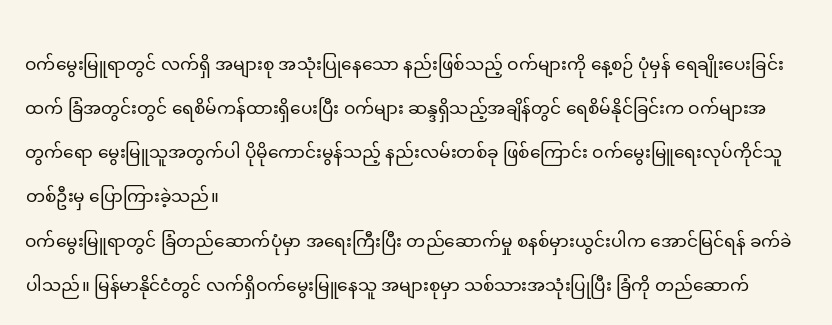ဝက်မွေးမြူရာတွင် လက်ရှိ အများစု အသုံးပြုနေသော နည်းဖြစ်သည့် ဝက်များကို နေ့စဉ် ပုံမှန် ရေချိုးပေးခြင်းထက် ခြံအတွင်းတွင် ရေစိမ်ကန်ထားရှိပေးပြီး ဝက်များ ဆန္ဒရှိသည့်အချိန်တွင် ရေစိမ်နိုင်ခြင်းက ဝက်များအတွက်ရော မွေးမြူသူအတွက်ပါ ပိုမိုကောင်းမွန်သည့် နည်းလမ်းတစ်ခု ဖြစ်ကြောင်း ဝက်မွေးမြူရေးလုပ်ကိုင်သူ တစ်ဦးမှ ပြောကြားခဲ့သည်။
ဝက်မွေးမြူရာတွင် ခြံတည်ဆောက်ပုံမှာ အရေးကြီးပြီး တည်ဆောက်မှု စနစ်မှားယွင်းပါက အောင်မြင်ရန် ခက်ခဲပါသည်။ မြန်မာနိုင်ငံတွင် လက်ရှိဝက်မွေးမြူနေသူ အများစုမှာ သစ်သားအသုံးပြုပြီး ခြံကို တည်ဆောက်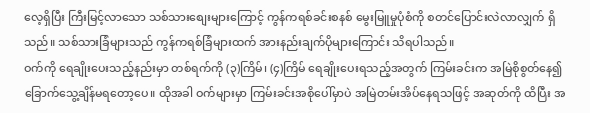လေ့ရှိပြီး ကြီးမြင့်လာသော သစ်သားစျေးများကြောင့် ကွန်ကရစ်ခင်းစနစ် မွေးမြူမှုပုံစံကို စတင်ပြောင်းလဲလာလျှက် ရှိသည်။ သစ်သားခြံများသည် ကွန်ကရစ်ခြံများထက် အားနည်းချက်ပိုများကြောင်း သိရပါသည်။
ဝက်ကို ရေချိုးပေးသည့်နည်းမှာ တစ်ရက်ကို (၃)ကြိမ်၊ (၄)ကြိမ် ရေချိုးပေးရသည့်အတွက် ကြမ်းခင်းက အမြဲစိုစွတ်နေ၍ ခြောက်သွေ့ချိန်မရတော့ပေ။ ထိုအခါ ဝက်များမှာ ကြမ်းခင်းအစိုပေါ်မှာပဲ အမြဲတမ်းအိပ်နေရသဖြင့် အဆုတ်ကို ထိပြီး အ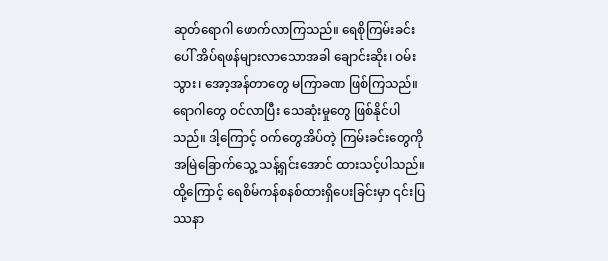ဆုတ်ရောဂါ ဖောက်လာကြသည်။ ရေစိုကြမ်းခင်းပေါ် အိပ်ရဖန်များလာသောအခါ ချောင်းဆိုး၊ ဝမ်းသွား၊ အော့အန်တာတွေ မကြာခဏ ဖြစ်ကြသည်။ ရောဂါတွေ ဝင်လာပြီး သေဆုံးမှုတွေ ဖြစ်နိုင်ပါသည်။ ဒါ့ကြောင့် ဝက်တွေအိပ်တဲ့ ကြမ်းခင်းတွေကို အမြဲခြောက်သွေ့ သန့်ရှင်းအောင် ထားသင့်ပါသည်။
ထို့ကြောင့် ရေစိမ်ကန်စနစ်ထားရှိပေးခြင်းမှာ ၎င်းပြဿနာ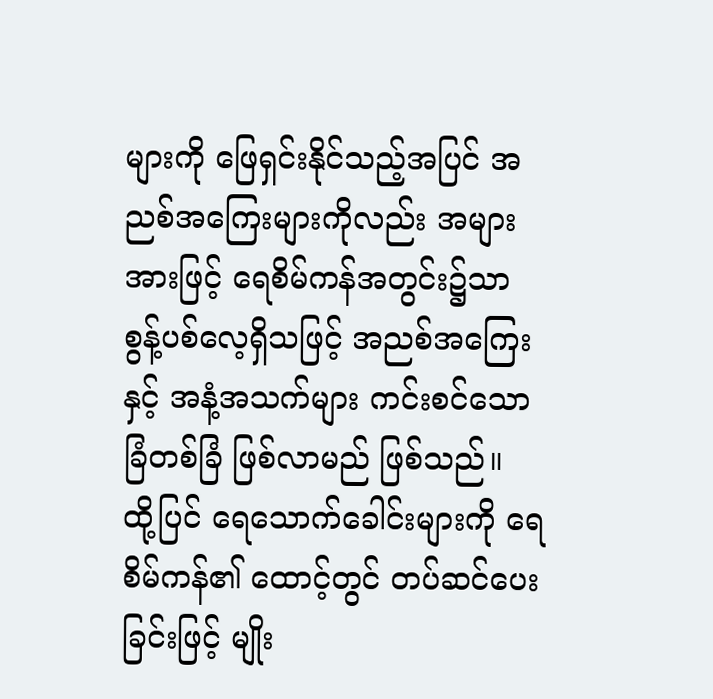များကို ဖြေရှင်းနိုင်သည့်အပြင် အညစ်အကြေးများကိုလည်း အများအားဖြင့် ရေစိမ်ကန်အတွင်း၌သာ စွန့်ပစ်လေ့ရှိသဖြင့် အညစ်အကြေးနှင့် အနံ့အသက်များ ကင်းစင်သော ခြံတစ်ခြံ ဖြစ်လာမည် ဖြစ်သည်။
ထို့ပြင် ရေသောက်ခေါင်းများကို ရေစိမ်ကန်၏ ထောင့်တွင် တပ်ဆင်ပေးခြင်းဖြင့် မျိုး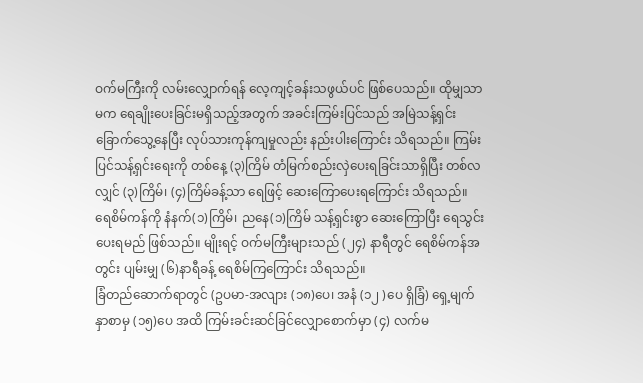ဝက်မကြီးကို လမ်းလျှောက်ရန် လေ့ကျင့်ခန်းသဖွယ်ပင် ဖြစ်ပေသည်။ ထိုမျှသာမက ရေချိုးပေးခြင်းမရှိသည့်အတွက် အခင်းကြမ်းပြင်သည် အမြဲသန့်ရှင်းခြောက်သွေ့နေပြီး လုပ်သားကုန်ကျမှုလည်း နည်းပါးကြောင်း သိရသည်။ ကြမ်းပြင်သန့်ရှင်းရေးကို တစ်နေ့ (၃)ကြိမ် တံမြက်စည်းလှဲပေးရခြင်းသာရှိပြီး တစ်လလျှင် (၃)ကြိမ်၊ (၄)ကြိမ်ခန့်သာ ရေဖြင့် ဆေးကြောပေးရကြောင်း သိရသည်။
ရေစိမ်ကန်ကို နံနက်(၁)ကြိမ်၊ ညနေ(၁)ကြိမ် သန့်ရှင်းစွာ ဆေးကြောပြီး ရေသွင်းပေးရမည် ဖြစ်သည်။ မျိုးရင့် ဝက်မကြီးများသည် (၂၄) နာရီတွင် ရေစိမ်ကန်အတွင်း ပျမ်းမျှ (၆)နာရီခန့် ရေစိမ်ကြကြောင်း သိရသည်။
ခြံတည်ဆောက်ရာတွင် (ဥပမာ-အလျား (၁၈)ပေ၊ အနံ (၁၂ )ပေ ရှိခြံ) ရှေ့မျက်နှာစာမှ (၁၅)ပေ အထိ ကြမ်းခင်းဆင်ခြင်လျှောစောက်မှာ (၄) လက်မ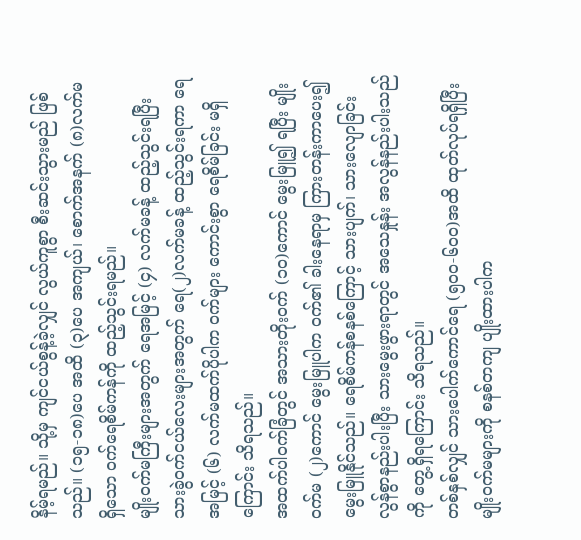နိမ့်ရမည်။ သို့မှ ကျင်ငယ်စွန့်ခဲ့လျှင် လွယ်ကူစွာ စီးဆင်းသွားမည် ဖြစ်သည်။ (၁၅-၁၈)ပေ အထိ (၃)ပေ အကျယ်၊ စောက်အနက် (၈)လက်မရှိသော ဝက်ရေစိမ်ကန်ကို ထည့်သွင်းရမည်။
မျိုးဝက်မကြီးများအတွက် ရေအမြင့် (၄) လက်မခန့် ထည့်သွင်းရပြီး သားခွဲဝက်ငယ်လေးများအတွက် ရေ(၂)လက်မခန့် ထည့်သွင်းရကာ ရေအမြင့် (၆) လက်မထက်ပိုပါက ဝက်များ ကောင်းစွာ ရေစိမ်ခြင်း မရှိကြောင်း သိရသည်။
အထက်ပါဝက်ခြံတွင် အသားတိုးဝက် (၁၀)ကောင် မွေးမြူ၍ ရပြီး မျိုးဝက်မ (၂)ကောင် မွေးမြူပါက ဝက်၏ ခါးနေရာမှ ကြားတန်းကာပေး၍ မွေးမြူနိုင်သည်။ ရေစိမ်ကန်စနစ်ကြောင့် သားပျက်၊ သားလျောခြင်း လွန်စွာနည်းပါးပြီး သားမွေးဖွားရာတွင် အသေနှုန်း အလွန်နည်းပါးသည်ကို တွေ့ရှိရကြောင်း သိရသည်။
တစ်နှစ်လျှင် သားပေါက်ကောင်ရေ (၅၀၀-၆၀၀)အထိ ထုတ်လုပ်ရရှိပြီး မျိုးဝက်မများကို စနစ်တကျ ပျိုးထားပါက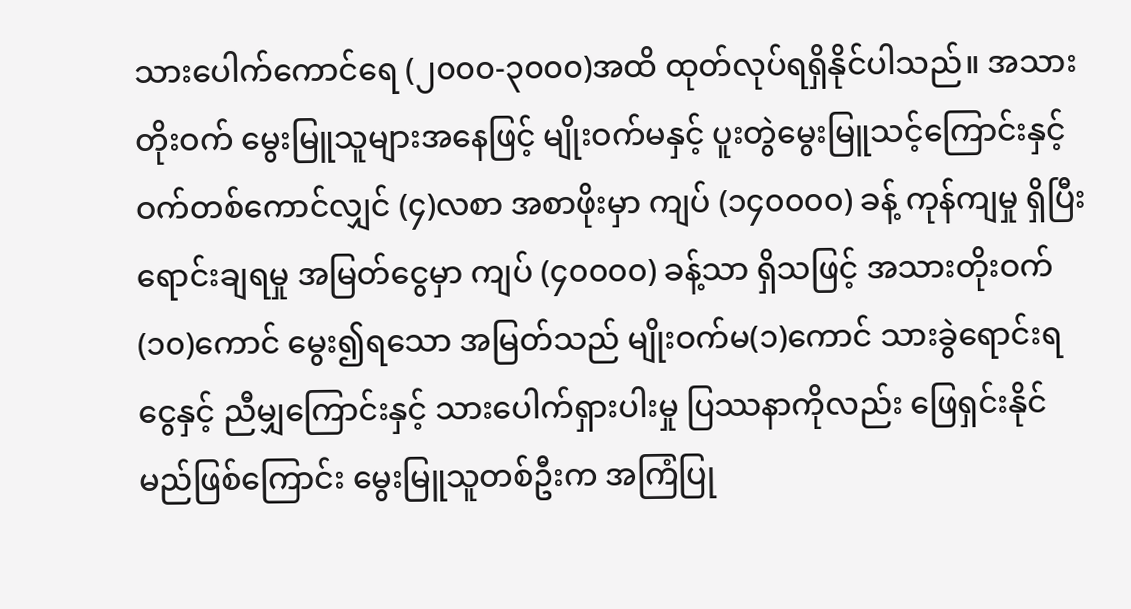သားပေါက်ကောင်ရေ (၂၀၀၀-၃၀၀၀)အထိ ထုတ်လုပ်ရရှိနိုင်ပါသည်။ အသားတိုးဝက် မွေးမြူသူများအနေဖြင့် မျိုးဝက်မနှင့် ပူးတွဲမွေးမြူသင့်ကြောင်းနှင့် ဝက်တစ်ကောင်လျှင် (၄)လစာ အစာဖိုးမှာ ကျပ် (၁၄၀၀၀၀) ခန့် ကုန်ကျမှု ရှိပြီး ရောင်းချရမှု အမြတ်ငွေမှာ ကျပ် (၄၀၀၀၀) ခန့်သာ ရှိသဖြင့် အသားတိုးဝက် (၁၀)ကောင် မွေး၍ရသော အမြတ်သည် မျိုးဝက်မ(၁)ကောင် သားခွဲရောင်းရငွေနှင့် ညီမျှကြောင်းနှင့် သားပေါက်ရှားပါးမှု ပြဿနာကိုလည်း ဖြေရှင်းနိုင်မည်ဖြစ်ကြောင်း မွေးမြူသူတစ်ဦးက အကြံပြု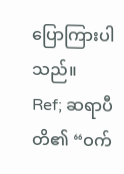ပြောကြားပါသည်။
Ref; ဆရာပီတိ၏ “ဝက်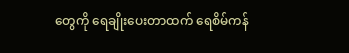တွေကို ရေချိုးပေးတာထက် ရေစိမ်ကန်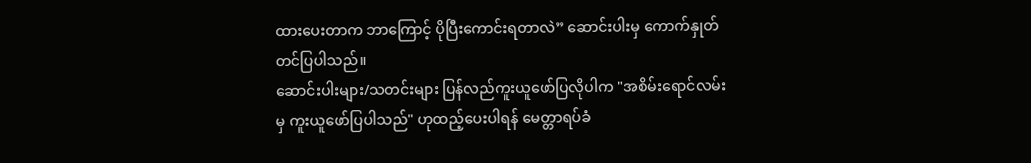ထားပေးတာက ဘာကြောင့် ပိုပြီးကောင်းရတာလဲ” ဆောင်းပါးမှ ကောက်နှုတ်တင်ပြပါသည်။
ဆောင်းပါးများ/သတင်းများ ပြန်လည်ကူးယူဖော်ပြလိုပါက "အစိမ်းရောင်လမ်းမှ ကူးယူဖော်ပြပါသည်" ဟုထည့်ပေးပါရန် မေတ္တာရပ်ခံ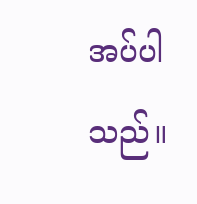အပ်ပါသည်။